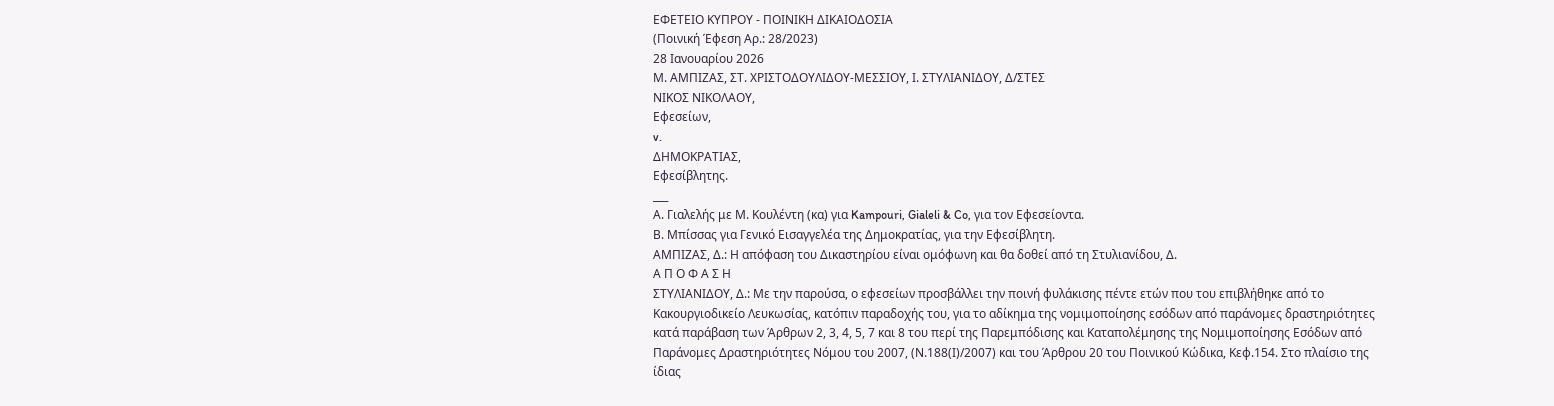ΕΦΕΤΕΙΟ ΚΥΠΡΟΥ ‑ ΠΟΙΝΙΚΗ ΔΙΚΑΙΟΔΟΣΙΑ
(Ποινική Έφεση Αρ.: 28/2023)
28 Ιανουαρίου 2026
Μ. ΑΜΠΙΖΑΣ, ΣΤ. ΧΡΙΣΤΟΔΟΥΛΙΔΟΥ‑ΜΕΣΣΙΟΥ, Ι. ΣΤΥΛΙΑΝΙΔΟΥ, Δ/ΣΤΕΣ
ΝΙΚΟΣ ΝΙΚΟΛΑΟΥ,
Εφεσείων,
v.
ΔΗΜΟΚΡΑΤΙΑΣ,
Εφεσίβλητης.
___
Α. Γιαλελής με Μ. Κουλέντη (κα) για Kampouri, Gialeli & Co, για τον Εφεσείοντα.
Β. Μπίσσας για Γενικό Εισαγγελέα της Δημοκρατίας, για την Εφεσίβλητη.
ΑΜΠΙΖΑΣ, Δ.: Η απόφαση του Δικαστηρίου είναι ομόφωνη και θα δοθεί από τη Στυλιανίδου, Δ.
Α Π Ο Φ Α Σ Η
ΣΤΥΛΙΑΝΙΔΟΥ, Δ.: Με την παρούσα, ο εφεσείων προσβάλλει την ποινή φυλάκισης πέντε ετών που του επιβλήθηκε από το Κακουργιοδικείο Λευκωσίας, κατόπιν παραδοχής του, για το αδίκημα της νομιμοποίησης εσόδων από παράνομες δραστηριότητες κατά παράβαση των Άρθρων 2, 3, 4, 5, 7 και 8 του περί της Παρεμπόδισης και Καταπολέμησης της Νομιμοποίησης Εσόδων από Παράνομες Δραστηριότητες Νόμου του 2007, (Ν.188(Ι)/2007) και του Άρθρου 20 του Ποινικού Κώδικα, Κεφ.154. Στο πλαίσιο της ίδιας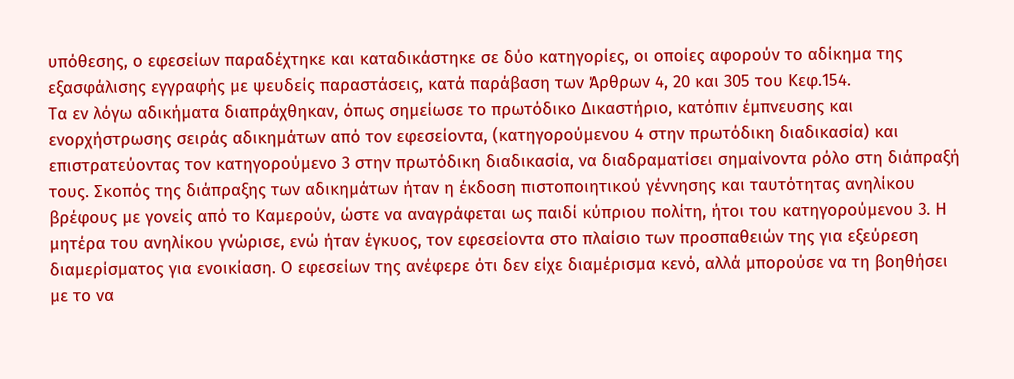υπόθεσης, ο εφεσείων παραδέχτηκε και καταδικάστηκε σε δύο κατηγορίες, οι οποίες αφορούν το αδίκημα της εξασφάλισης εγγραφής με ψευδείς παραστάσεις, κατά παράβαση των Άρθρων 4, 20 και 305 του Κεφ.154.
Τα εν λόγω αδικήματα διαπράχθηκαν, όπως σημείωσε το πρωτόδικο Δικαστήριο, κατόπιν έμπνευσης και ενορχήστρωσης σειράς αδικημάτων από τον εφεσείοντα, (κατηγορούμενου 4 στην πρωτόδικη διαδικασία) και επιστρατεύοντας τον κατηγορούμενο 3 στην πρωτόδικη διαδικασία, να διαδραματίσει σημαίνοντα ρόλο στη διάπραξή τους. Σκοπός της διάπραξης των αδικημάτων ήταν η έκδοση πιστοποιητικού γέννησης και ταυτότητας ανηλίκου βρέφους με γονείς από το Καμερούν, ώστε να αναγράφεται ως παιδί κύπριου πολίτη, ήτοι του κατηγορούμενου 3. Η μητέρα του ανηλίκου γνώρισε, ενώ ήταν έγκυος, τον εφεσείοντα στο πλαίσιο των προσπαθειών της για εξεύρεση διαμερίσματος για ενοικίαση. Ο εφεσείων της ανέφερε ότι δεν είχε διαμέρισμα κενό, αλλά μπορούσε να τη βοηθήσει με το να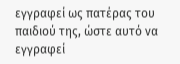εγγραφεί ως πατέρας του παιδιού της, ώστε αυτό να εγγραφεί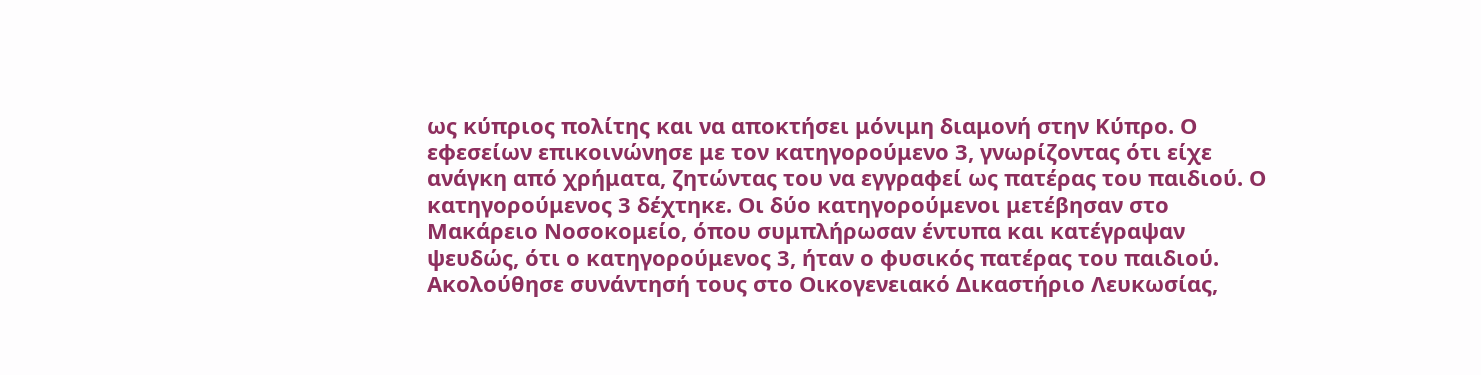ως κύπριος πολίτης και να αποκτήσει μόνιμη διαμονή στην Κύπρο. Ο εφεσείων επικοινώνησε με τον κατηγορούμενο 3, γνωρίζοντας ότι είχε ανάγκη από χρήματα, ζητώντας του να εγγραφεί ως πατέρας του παιδιού. Ο κατηγορούμενος 3 δέχτηκε. Οι δύο κατηγορούμενοι μετέβησαν στο Μακάρειο Νοσοκομείο, όπου συμπλήρωσαν έντυπα και κατέγραψαν ψευδώς, ότι ο κατηγορούμενος 3, ήταν ο φυσικός πατέρας του παιδιού. Ακολούθησε συνάντησή τους στο Οικογενειακό Δικαστήριο Λευκωσίας,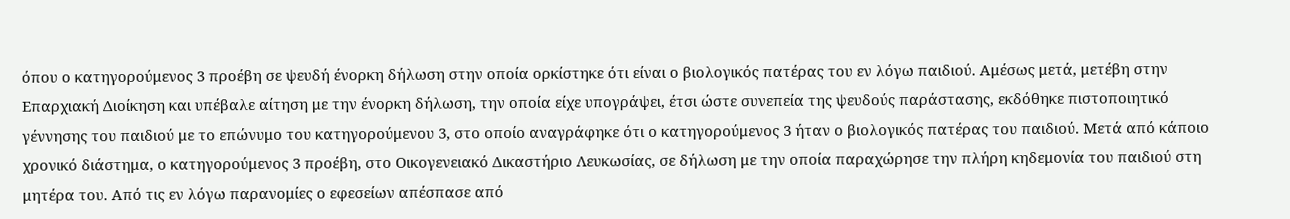όπου ο κατηγορούμενος 3 προέβη σε ψευδή ένορκη δήλωση στην οποία ορκίστηκε ότι είναι ο βιολογικός πατέρας του εν λόγω παιδιού. Αμέσως μετά, μετέβη στην Επαρχιακή Διοίκηση και υπέβαλε αίτηση με την ένορκη δήλωση, την οποία είχε υπογράψει, έτσι ώστε συνεπεία της ψευδούς παράστασης, εκδόθηκε πιστοποιητικό γέννησης του παιδιού με το επώνυμο του κατηγορούμενου 3, στο οποίο αναγράφηκε ότι ο κατηγορούμενος 3 ήταν ο βιολογικός πατέρας του παιδιού. Μετά από κάποιο χρονικό διάστημα, ο κατηγορούμενος 3 προέβη, στο Οικογενειακό Δικαστήριο Λευκωσίας, σε δήλωση με την οποία παραχώρησε την πλήρη κηδεμονία του παιδιού στη μητέρα του. Από τις εν λόγω παρανομίες ο εφεσείων απέσπασε από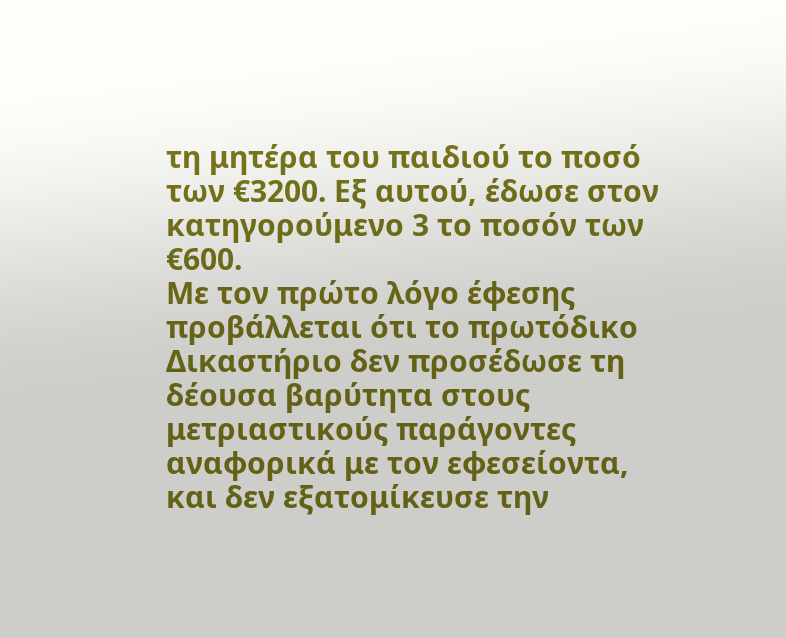τη μητέρα του παιδιού το ποσό των €3200. Εξ αυτού, έδωσε στον κατηγορούμενο 3 το ποσόν των €600.
Με τον πρώτο λόγο έφεσης προβάλλεται ότι το πρωτόδικο Δικαστήριο δεν προσέδωσε τη δέουσα βαρύτητα στους μετριαστικούς παράγοντες αναφορικά με τον εφεσείοντα, και δεν εξατομίκευσε την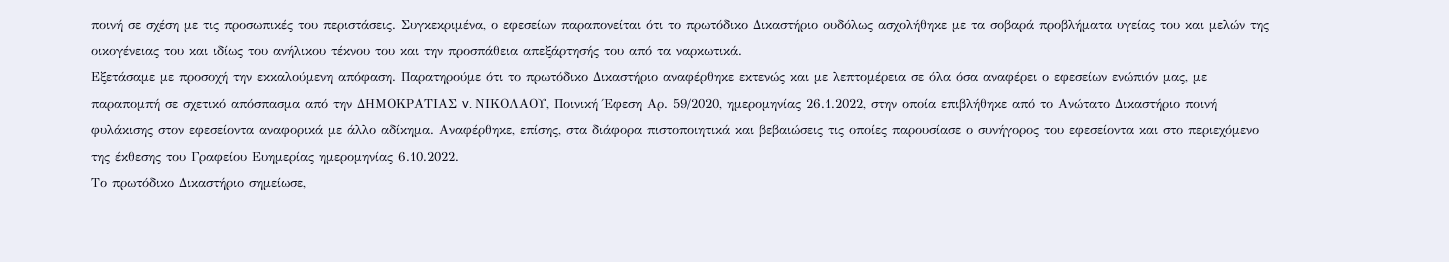ποινή σε σχέση με τις προσωπικές του περιστάσεις. Συγκεκριμένα, ο εφεσείων παραπονείται ότι το πρωτόδικο Δικαστήριο ουδόλως ασχολήθηκε με τα σοβαρά προβλήματα υγείας του και μελών της οικογένειας του και ιδίως του ανήλικου τέκνου του και την προσπάθεια απεξάρτησής του από τα ναρκωτικά.
Εξετάσαμε με προσοχή την εκκαλούμενη απόφαση. Παρατηρούμε ότι το πρωτόδικο Δικαστήριο αναφέρθηκε εκτενώς και με λεπτομέρεια σε όλα όσα αναφέρει ο εφεσείων ενώπιόν μας, με παραπομπή σε σχετικό απόσπασμα από την ΔΗΜΟΚΡΑΤΙΑΣ v. ΝΙΚΟΛΑΟΥ, Ποινική Έφεση Αρ. 59/2020, ημερομηνίας 26.1.2022, στην οποία επιβλήθηκε από το Ανώτατο Δικαστήριο ποινή φυλάκισης στον εφεσείοντα αναφορικά με άλλο αδίκημα. Αναφέρθηκε, επίσης, στα διάφορα πιστοποιητικά και βεβαιώσεις τις οποίες παρουσίασε ο συνήγορος του εφεσείοντα και στο περιεχόμενο της έκθεσης του Γραφείου Ευημερίας ημερομηνίας 6.10.2022.
Το πρωτόδικο Δικαστήριο σημείωσε,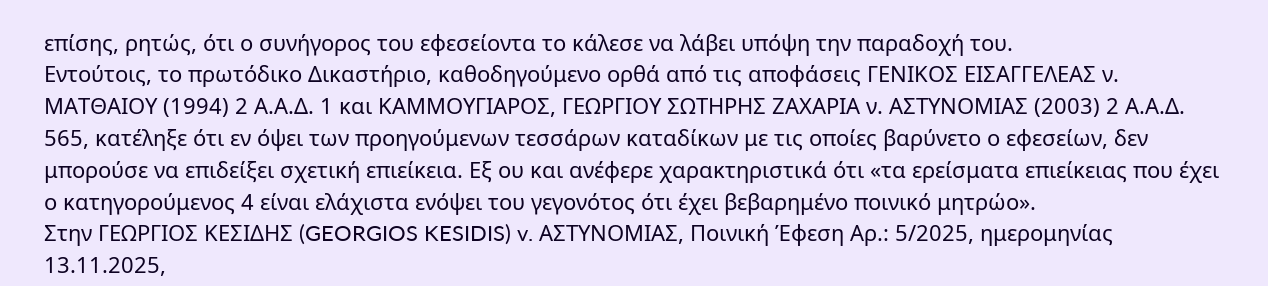επίσης, ρητώς, ότι ο συνήγορος του εφεσείοντα το κάλεσε να λάβει υπόψη την παραδοχή του.
Εντούτοις, το πρωτόδικο Δικαστήριο, καθοδηγούμενο ορθά από τις αποφάσεις ΓΕΝΙΚΟΣ ΕΙΣΑΓΓΕΛΕΑΣ ν. ΜΑΤΘΑΙΟΥ (1994) 2 Α.Α.Δ. 1 και ΚΑΜΜΟΥΓΙΑΡΟΣ, ΓΕΩΡΓΙΟΥ ΣΩΤΗΡΗΣ ZΑΧΑΡΙΑ ν. AΣΤΥΝΟΜΙΑΣ (2003) 2 Α.Α.Δ. 565, κατέληξε ότι εν όψει των προηγούμενων τεσσάρων καταδίκων με τις οποίες βαρύνετο ο εφεσείων, δεν μπορούσε να επιδείξει σχετική επιείκεια. Εξ ου και ανέφερε χαρακτηριστικά ότι «τα ερείσματα επιείκειας που έχει ο κατηγορούμενος 4 είναι ελάχιστα ενόψει του γεγονότος ότι έχει βεβαρημένο ποινικό μητρώο».
Στην ΓΕΩΡΓΙΟΣ ΚΕΣΙΔΗΣ (GEORGIOS KESIDIS) v. ΑΣΤΥΝΟΜΙΑΣ, Ποινική Έφεση Αρ.: 5/2025, ημερομηνίας 13.11.2025,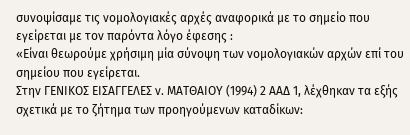συνοψίσαμε τις νομολογιακές αρχές αναφορικά με το σημείο που εγείρεται με τον παρόντα λόγο έφεσης :
«Είναι θεωρούμε χρήσιμη μία σύνοψη των νομολογιακών αρχών επί του σημείου που εγείρεται.
Στην ΓΕΝΙΚΟΣ ΕΙΣΑΓΓΕΛΕΣ ν. ΜΑΤΘΑΙΟΥ (1994) 2 ΑΑΔ 1, λέχθηκαν τα εξής σχετικά με το ζήτημα των προηγούμενων καταδίκων: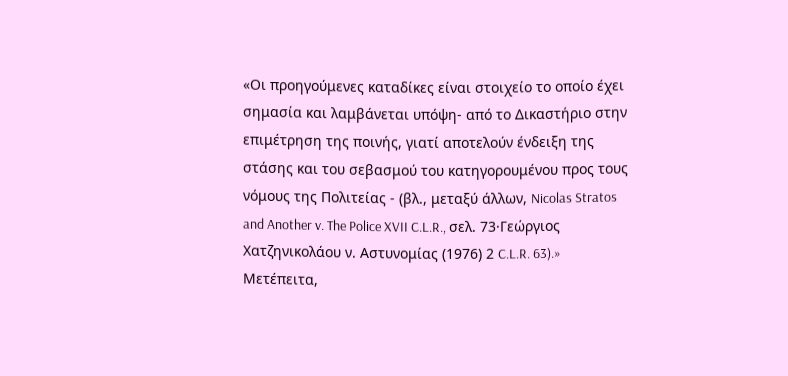«Οι προηγούμενες καταδίκες είναι στοιχείο το οποίο έχει σημασία και λαμβάνεται υπόψη- από το Δικαστήριο στην επιμέτρηση της ποινής, γιατί αποτελούν ένδειξη της στάσης και του σεβασμού του κατηγορουμένου προς τους νόμους της Πολιτείας - (βλ., μεταξύ άλλων, Nicolas Stratos and Another v. The Police XVII C.L.R., σελ. 73·Γεώργιος Χατζηνικολάου ν. Αστυνομίας (1976) 2 C.L.R. 63).»
Μετέπειτα,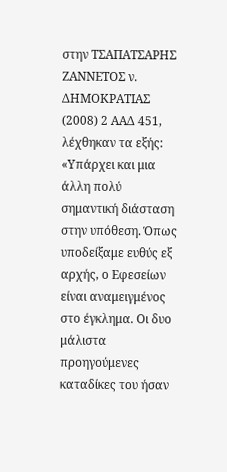στην ΤΣΑΠΑΤΣΑΡΗΣ ΖΑΝΝΕΤΟΣ ν. ΔΗΜΟΚΡΑΤΙΑΣ (2008) 2 ΑΑΔ 451, λέχθηκαν τα εξής:
«Υπάρχει και μια άλλη πολύ σημαντική διάσταση στην υπόθεση. Όπως υποδείξαμε ευθύς εξ αρχής, ο Εφεσείων είναι αναμειγμένος στο έγκλημα. Οι δυο μάλιστα προηγούμενες καταδίκες του ήσαν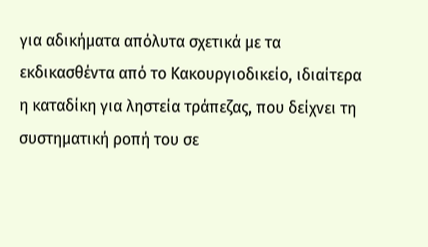για αδικήματα απόλυτα σχετικά με τα εκδικασθέντα από το Κακουργιοδικείο, ιδιαίτερα η καταδίκη για ληστεία τράπεζας, που δείχνει τη συστηματική ροπή του σε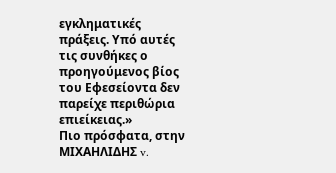εγκληματικές πράξεις. Υπό αυτές τις συνθήκες ο προηγούμενος βίος του Εφεσείοντα δεν παρείχε περιθώρια επιείκειας.»
Πιο πρόσφατα, στην ΜΙΧΑΗΛΙΔΗΣ v.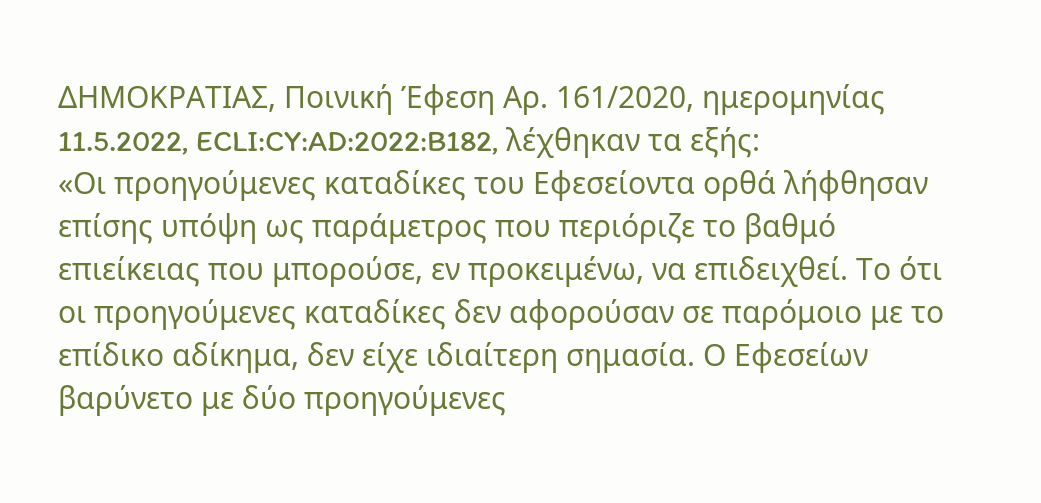ΔΗΜΟΚΡΑΤΙΑΣ, Ποινική Έφεση Αρ. 161/2020, ημερομηνίας 11.5.2022, ECLI:CY:AD:2022:B182, λέχθηκαν τα εξής:
«Οι προηγούμενες καταδίκες του Εφεσείοντα ορθά λήφθησαν επίσης υπόψη ως παράμετρος που περιόριζε το βαθμό επιείκειας που μπορούσε, εν προκειμένω, να επιδειχθεί. Το ότι οι προηγούμενες καταδίκες δεν αφορούσαν σε παρόμοιο με το επίδικο αδίκημα, δεν είχε ιδιαίτερη σημασία. Ο Εφεσείων βαρύνετο με δύο προηγούμενες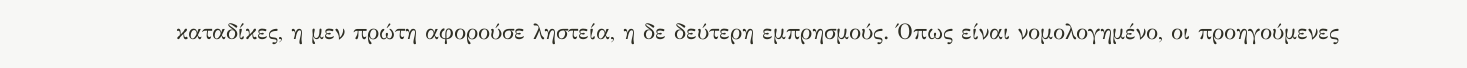καταδίκες, η μεν πρώτη αφορούσε ληστεία, η δε δεύτερη εμπρησμούς. Όπως είναι νομολογημένο, οι προηγούμενες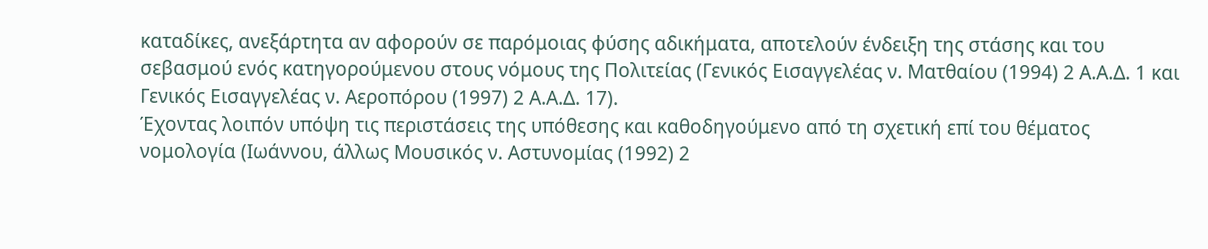καταδίκες, ανεξάρτητα αν αφορούν σε παρόμοιας φύσης αδικήματα, αποτελούν ένδειξη της στάσης και του σεβασμού ενός κατηγορούμενου στους νόμους της Πολιτείας (Γενικός Εισαγγελέας ν. Ματθαίου (1994) 2 Α.Α.Δ. 1 και Γενικός Εισαγγελέας ν. Αεροπόρου (1997) 2 Α.Α.Δ. 17).
Έχοντας λοιπόν υπόψη τις περιστάσεις της υπόθεσης και καθοδηγούμενο από τη σχετική επί του θέματος νομολογία (Ιωάννου, άλλως Μουσικός ν. Αστυνομίας (1992) 2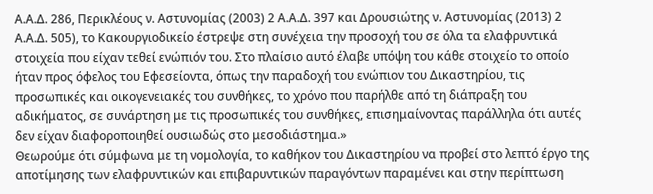Α.Α.Δ. 286, Περικλέους ν. Αστυνομίας (2003) 2 Α.Α.Δ. 397 και Δρουσιώτης ν. Αστυνομίας (2013) 2 Α.Α.Δ. 505), το Κακουργιοδικείο έστρεψε στη συνέχεια την προσοχή του σε όλα τα ελαφρυντικά στοιχεία που είχαν τεθεί ενώπιόν του. Στο πλαίσιο αυτό έλαβε υπόψη του κάθε στοιχείο το οποίο ήταν προς όφελος του Εφεσείοντα, όπως την παραδοχή του ενώπιον του Δικαστηρίου, τις προσωπικές και οικογενειακές του συνθήκες, το χρόνο που παρήλθε από τη διάπραξη του αδικήματος, σε συνάρτηση με τις προσωπικές του συνθήκες, επισημαίνοντας παράλληλα ότι αυτές δεν είχαν διαφοροποιηθεί ουσιωδώς στο μεσοδιάστημα.»
Θεωρούμε ότι σύμφωνα με τη νομολογία, το καθήκον του Δικαστηρίου να προβεί στο λεπτό έργο της αποτίμησης των ελαφρυντικών και επιβαρυντικών παραγόντων παραμένει και στην περίπτωση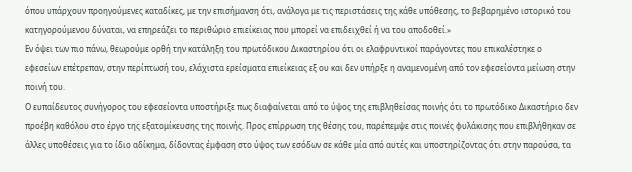όπου υπάρχουν προηγούμενες καταδίκες, με την επισήμανση ότι, ανάλογα με τις περιστάσεις της κάθε υπόθεσης, το βεβαρημένο ιστορικό του κατηγορούμενου δύναται, να επηρεάζει το περιθώριο επιείκειας που μπορεί να επιδειχθεί ή να του αποδοθεί.»
Εν όψει των πιο πάνω, θεωρούμε ορθή την κατάληξη του πρωτόδικου Δικαστηρίου ότι οι ελαφρυντικοί παράγοντες που επικαλέστηκε ο εφεσείων επέτρεπαν, στην περίπτωσή του, ελάχιστα ερείσματα επιείκειας εξ ου και δεν υπήρξε η αναμενομένη από τον εφεσείοντα μείωση στην ποινή του.
Ο ευπαίδευτος συνήγορος του εφεσείοντα υποστήριξε πως διαφαίνεται από το ύψος της επιβληθείσας ποινής ότι το πρωτόδικο Δικαστήριο δεν προέβη καθόλου στο έργο της εξατομίκευσης της ποινής. Προς επίρρωση της θέσης του, παρέπεμψε στις ποινές φυλάκισης που επιβλήθηκαν σε άλλες υποθέσεις για το ίδιο αδίκημα, δίδοντας έμφαση στο ύψος των εσόδων σε κάθε μία από αυτές και υποστηρίζοντας ότι στην παρούσα, τα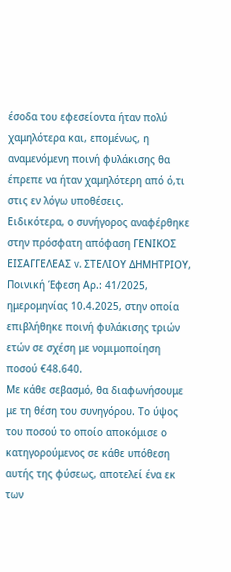έσοδα του εφεσείοντα ήταν πολύ χαμηλότερα και, επομένως, η αναμενόμενη ποινή φυλάκισης θα έπρεπε να ήταν χαμηλότερη από ό,τι στις εν λόγω υποθέσεις.
Ειδικότερα, ο συνήγορος αναφέρθηκε στην πρόσφατη απόφαση ΓΕΝΙΚΟΣ ΕΙΣΑΓΓΕΛΕΑΣ v. ΣΤΕΛΙΟΥ ΔΗΜΗΤΡΙΟΥ, Ποινική Έφεση Αρ.: 41/2025, ημερομηνίας 10.4.2025, στην οποία επιβλήθηκε ποινή φυλάκισης τριών ετών σε σχέση με νομιμοποίηση ποσού €48.640.
Με κάθε σεβασμό, θα διαφωνήσουμε με τη θέση του συνηγόρου. Το ύψος του ποσού το οποίο αποκόμισε ο κατηγορούμενος σε κάθε υπόθεση αυτής της φύσεως, αποτελεί ένα εκ των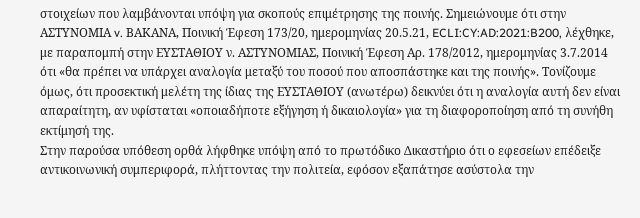στοιχείων που λαμβάνονται υπόψη για σκοπούς επιμέτρησης της ποινής. Σημειώνουμε ότι στην ΑΣΤΥΝΟΜΙΑ v. ΒΑΚΑΝΑ, Ποινική Έφεση 173/20, ημερομηνίας 20.5.21, ECLI:CY:AD:2021:B200, λέχθηκε, με παραπομπή στην ΕΥΣΤΑΘΙΟΥ ν. ΑΣΤΥΝΟΜΙΑΣ, Ποινική Έφεση Αρ. 178/2012, ημερομηνίας 3.7.2014 ότι «θα πρέπει να υπάρχει αναλογία μεταξύ του ποσού που αποσπάστηκε και της ποινής». Τονίζουμε όμως, ότι προσεκτική μελέτη της ίδιας της ΕΥΣΤΑΘΙΟΥ (ανωτέρω) δεικνύει ότι η αναλογία αυτή δεν είναι απαραίτητη, αν υφίσταται «οποιαδήποτε εξήγηση ή δικαιολογία» για τη διαφοροποίηση από τη συνήθη εκτίμησή της.
Στην παρούσα υπόθεση ορθά λήφθηκε υπόψη από το πρωτόδικο Δικαστήριο ότι ο εφεσείων επέδειξε αντικοινωνική συμπεριφορά, πλήττοντας την πολιτεία, εφόσον εξαπάτησε ασύστολα την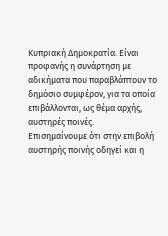Κυπριακή Δημοκρατία. Είναι προφανής η συνάρτηση με αδικήματα που παραβλάπτουν το δημόσιο συμφέρον, για τα οποία επιβάλλονται, ως θέμα αρχής, αυστηρές ποινές.
Επισημαίνουμε ότι στην επιβολή αυστηρής ποινής οδηγεί και η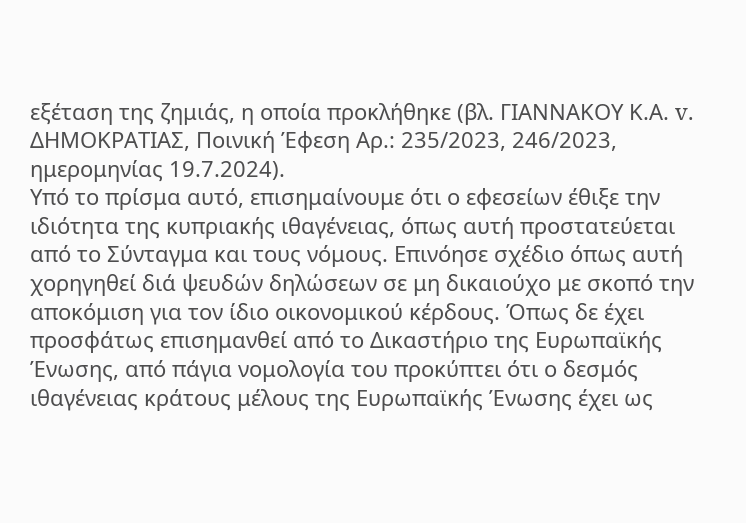εξέταση της ζημιάς, η οποία προκλήθηκε (βλ. ΓΙΑΝΝΑΚΟΥ Κ.Α. v. ΔΗΜΟΚΡΑΤΙΑΣ, Ποινική Έφεση Αρ.: 235/2023, 246/2023, ημερομηνίας 19.7.2024).
Υπό το πρίσμα αυτό, επισημαίνουμε ότι ο εφεσείων έθιξε την ιδιότητα της κυπριακής ιθαγένειας, όπως αυτή προστατεύεται από το Σύνταγμα και τους νόμους. Επινόησε σχέδιο όπως αυτή χορηγηθεί διά ψευδών δηλώσεων σε μη δικαιούχο με σκοπό την αποκόμιση για τον ίδιο οικονομικού κέρδους. Όπως δε έχει προσφάτως επισημανθεί από το Δικαστήριο της Ευρωπαϊκής Ένωσης, από πάγια νομολογία του προκύπτει ότι ο δεσμός ιθαγένειας κράτους μέλους της Ευρωπαϊκής Ένωσης έχει ως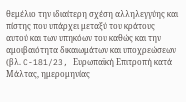θεμέλιο την ιδιαίτερη σχέση αλληλεγγύης και πίστης που υπάρχει μεταξύ του κράτους αυτού και των υπηκόων του καθώς και την αμοιβαιότητα δικαιωμάτων και υποχρεώσεων (βλ. C-181/23, Ευρωπαϊκή Επιτροπή κατά Μάλτας, ημερομηνίας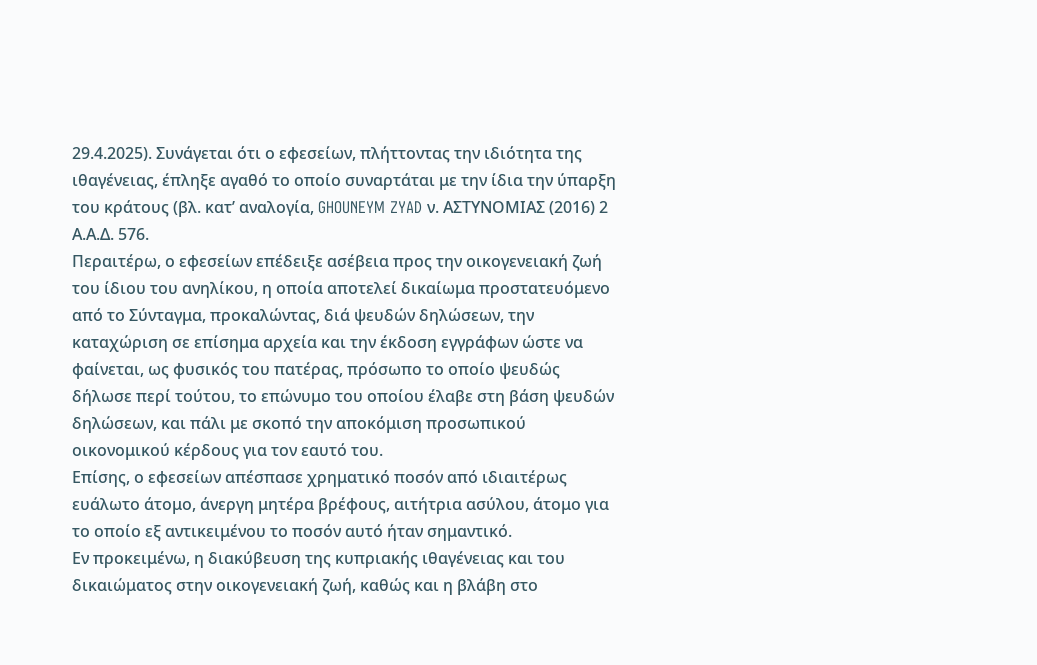29.4.2025). Συνάγεται ότι ο εφεσείων, πλήττοντας την ιδιότητα της ιθαγένειας, έπληξε αγαθό το οποίο συναρτάται με την ίδια την ύπαρξη του κράτους (βλ. κατ’ αναλογία, GHOUNEYM ZYAD ν. ΑΣΤΥΝΟΜΙΑΣ (2016) 2 Α.Α.Δ. 576.
Περαιτέρω, ο εφεσείων επέδειξε ασέβεια προς την οικογενειακή ζωή του ίδιου του ανηλίκου, η οποία αποτελεί δικαίωμα προστατευόμενο από το Σύνταγμα, προκαλώντας, διά ψευδών δηλώσεων, την καταχώριση σε επίσημα αρχεία και την έκδοση εγγράφων ώστε να φαίνεται, ως φυσικός του πατέρας, πρόσωπο το οποίο ψευδώς δήλωσε περί τούτου, το επώνυμο του οποίου έλαβε στη βάση ψευδών δηλώσεων, και πάλι με σκοπό την αποκόμιση προσωπικού οικονομικού κέρδους για τον εαυτό του.
Επίσης, ο εφεσείων απέσπασε χρηματικό ποσόν από ιδιαιτέρως ευάλωτο άτομο, άνεργη μητέρα βρέφους, αιτήτρια ασύλου, άτομο για το οποίο εξ αντικειμένου το ποσόν αυτό ήταν σημαντικό.
Εν προκειμένω, η διακύβευση της κυπριακής ιθαγένειας και του δικαιώματος στην οικογενειακή ζωή, καθώς και η βλάβη στο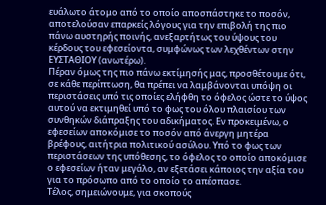ευάλωτο άτομο από το οποίο αποσπάστηκε το ποσόν, αποτελούσαν επαρκείς λόγους για την επιβολή της πιο πάνω αυστηρής ποινής, ανεξαρτήτως του ύψους του κέρδους του εφεσείοντα, συμφώνως των λεχθέντων στην ΕΥΣΤΑΘΙΟΥ (ανωτέρω).
Πέραν όμως της πιο πάνω εκτίμησής μας, προσθέτουμε ότι, σε κάθε περίπτωση, θα πρέπει να λαμβάνονται υπόψη οι περιστάσεις υπό τις οποίες ελήφθη το όφελος ώστε το ύψος αυτού να εκτιμηθεί υπό το φως του όλου πλαισίου των συνθηκών διάπραξης του αδικήματος. Εν προκειμένω, ο εφεσείων αποκόμισε το ποσόν από άνεργη μητέρα βρέφους, αιτήτρια πολιτικού ασύλου. Υπό το φως των περιστάσεων της υπόθεσης, το όφελος το οποίο αποκόμισε ο εφεσείων ήταν μεγάλο, αν εξετάσει κάποιος την αξία του για το πρόσωπο από το οποίο το απέσπασε.
Τέλος, σημειώνουμε, για σκοπούς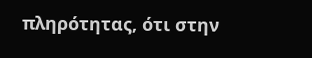πληρότητας, ότι στην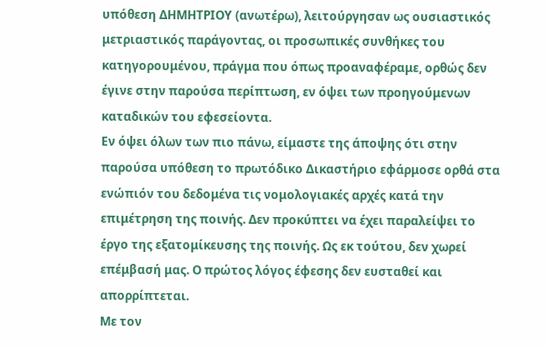υπόθεση ΔΗΜΗΤΡΙΟΥ (ανωτέρω), λειτούργησαν ως ουσιαστικός μετριαστικός παράγοντας, οι προσωπικές συνθήκες του κατηγορουμένου, πράγμα που όπως προαναφέραμε, ορθώς δεν έγινε στην παρούσα περίπτωση, εν όψει των προηγούμενων καταδικών του εφεσείοντα.
Εν όψει όλων των πιο πάνω, είμαστε της άποψης ότι στην παρούσα υπόθεση το πρωτόδικο Δικαστήριο εφάρμοσε ορθά στα ενώπιόν του δεδομένα τις νομολογιακές αρχές κατά την επιμέτρηση της ποινής. Δεν προκύπτει να έχει παραλείψει το έργο της εξατομίκευσης της ποινής. Ως εκ τούτου, δεν χωρεί επέμβασή μας. Ο πρώτος λόγος έφεσης δεν ευσταθεί και απορρίπτεται.
Με τον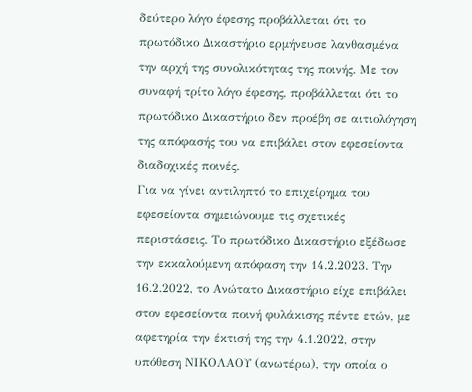δεύτερο λόγο έφεσης προβάλλεται ότι το πρωτόδικο Δικαστήριο ερμήνευσε λανθασμένα την αρχή της συνολικότητας της ποινής. Με τον συναφή τρίτο λόγο έφεσης, προβάλλεται ότι το πρωτόδικο Δικαστήριο δεν προέβη σε αιτιολόγηση της απόφασής του να επιβάλει στον εφεσείοντα διαδοχικές ποινές.
Για να γίνει αντιληπτό το επιχείρημα του εφεσείοντα σημειώνουμε τις σχετικές περιστάσεις. Το πρωτόδικο Δικαστήριο εξέδωσε την εκκαλούμενη απόφαση την 14.2.2023. Την 16.2.2022, το Ανώτατο Δικαστήριο είχε επιβάλει στον εφεσείοντα ποινή φυλάκισης πέντε ετών, με αφετηρία την έκτισή της την 4.1.2022, στην υπόθεση ΝΙΚΟΛΑΟΥ (ανωτέρω), την οποία ο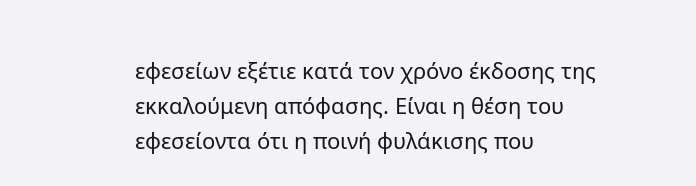εφεσείων εξέτιε κατά τον χρόνο έκδοσης της εκκαλούμενη απόφασης. Είναι η θέση του εφεσείοντα ότι η ποινή φυλάκισης που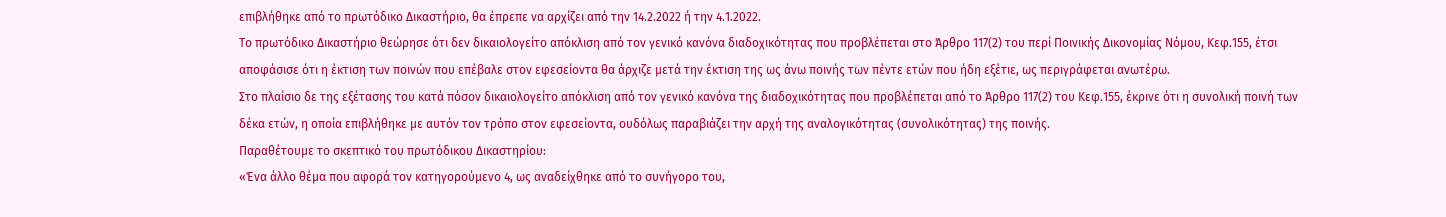επιβλήθηκε από το πρωτόδικο Δικαστήριο, θα έπρεπε να αρχίζει από την 14.2.2022 ή την 4.1.2022.
Το πρωτόδικο Δικαστήριο θεώρησε ότι δεν δικαιολογείτο απόκλιση από τον γενικό κανόνα διαδοχικότητας που προβλέπεται στο Άρθρο 117(2) του περί Ποινικής Δικονομίας Νόμου, Κεφ.155, έτσι αποφάσισε ότι η έκτιση των ποινών που επέβαλε στον εφεσείοντα θα άρχιζε μετά την έκτιση της ως άνω ποινής των πέντε ετών που ήδη εξέτιε, ως περιγράφεται ανωτέρω.
Στο πλαίσιο δε της εξέτασης του κατά πόσον δικαιολογείτο απόκλιση από τον γενικό κανόνα της διαδοχικότητας που προβλέπεται από το Άρθρο 117(2) του Κεφ.155, έκρινε ότι η συνολική ποινή των δέκα ετών, η οποία επιβλήθηκε με αυτόν τον τρόπο στον εφεσείοντα, ουδόλως παραβιάζει την αρχή της αναλογικότητας (συνολικότητας) της ποινής.
Παραθέτουμε το σκεπτικό του πρωτόδικου Δικαστηρίου:
«Ένα άλλο θέμα που αφορά τον κατηγορούμενο 4, ως αναδείχθηκε από το συνήγορο του,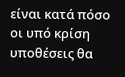είναι κατά πόσο οι υπό κρίση υποθέσεις θα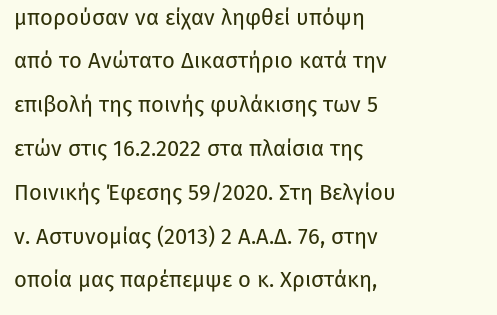μπορούσαν να είχαν ληφθεί υπόψη από το Ανώτατο Δικαστήριο κατά την επιβολή της ποινής φυλάκισης των 5 ετών στις 16.2.2022 στα πλαίσια της Ποινικής Έφεσης 59/2020. Στη Βελγίου v. Αστυνομίας (2013) 2 Α.Α.Δ. 76, στην οποία μας παρέπεμψε ο κ. Χριστάκη,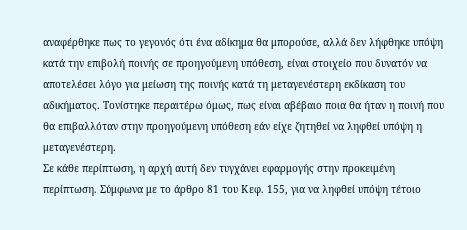αναφέρθηκε πως το γεγονός ότι ένα αδίκημα θα μπορούσε, αλλά δεν λήφθηκε υπόψη κατά την επιβολή ποινής σε προηγούμενη υπόθεση, είναι στοιχείο που δυνατόν να αποτελέσει λόγο για μείωση της ποινής κατά τη μεταγενέστερη εκδίκαση του αδικήματος. Τονίστηκε περαιτέρω όμως, πως είναι αβέβαιο ποια θα ήταν η ποινή που θα επιβαλλόταν στην προηγούμενη υπόθεση εάν είχε ζητηθεί να ληφθεί υπόψη η μεταγενέστερη.
Σε κάθε περίπτωση, η αρχή αυτή δεν τυγχάνει εφαρμογής στην προκειμένη περίπτωση. Σύμφωνα με το άρθρο 81 του Κεφ. 155, για να ληφθεί υπόψη τέτοιο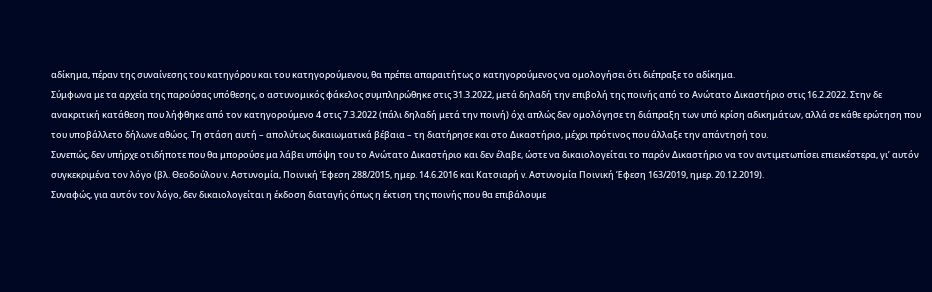αδίκημα, πέραν της συναίνεσης του κατηγόρου και του κατηγορούμενου, θα πρέπει απαραιτήτως ο κατηγορούμενος να ομολογήσει ότι διέπραξε το αδίκημα.
Σύμφωνα με τα αρχεία της παρούσας υπόθεσης, ο αστυνομικός φάκελος συμπληρώθηκε στις 31.3.2022, μετά δηλαδή την επιβολή της ποινής από το Ανώτατο Δικαστήριο στις 16.2.2022. Στην δε ανακριτική κατάθεση που λήφθηκε από τον κατηγορούμενο 4 στις 7.3.2022 (πάλι δηλαδή μετά την ποινή) όχι απλώς δεν ομολόγησε τη διάπραξη των υπό κρίση αδικημάτων, αλλά σε κάθε ερώτηση που του υποβάλλετο δήλωνε αθώος. Τη στάση αυτή – απολύτως δικαιωματικά βέβαια – τη διατήρησε και στο Δικαστήριο, μέχρι πρότινος που άλλαξε την απάντησή του.
Συνεπώς, δεν υπήρχε οτιδήποτε που θα μπορούσε μα λάβει υπόψη του το Ανώτατο Δικαστήριο και δεν έλαβε, ώστε να δικαιολογείται το παρόν Δικαστήριο να τον αντιμετωπίσει επιεικέστερα, γι’ αυτόν συγκεκριμένα τον λόγο (βλ. Θεοδούλου v. Αστυνομία, Ποινική Έφεση 288/2015, ημερ. 14.6.2016 και Κατσιαρή v. Αστυνομία Ποινική Έφεση 163/2019, ημερ. 20.12.2019).
Συναφώς, για αυτόν τον λόγο, δεν δικαιολογείται η έκδοση διαταγής όπως η έκτιση της ποινής που θα επιβάλουμε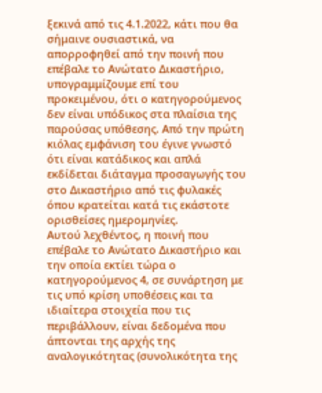ξεκινά από τις 4.1.2022, κάτι που θα σήμαινε ουσιαστικά, να απορροφηθεί από την ποινή που επέβαλε το Ανώτατο Δικαστήριο, υπογραμμίζουμε επί του προκειμένου, ότι ο κατηγορούμενος δεν είναι υπόδικος στα πλαίσια της παρούσας υπόθεσης. Από την πρώτη κιόλας εμφάνιση του έγινε γνωστό ότι είναι κατάδικος και απλά εκδίδεται διάταγμα προσαγωγής του στο Δικαστήριο από τις φυλακές όπου κρατείται κατά τις εκάστοτε ορισθείσες ημερομηνίες.
Αυτού λεχθέντος, η ποινή που επέβαλε το Ανώτατο Δικαστήριο και την οποία εκτίει τώρα ο κατηγορούμενος 4, σε συνάρτηση με τις υπό κρίση υποθέσεις και τα ιδιαίτερα στοιχεία που τις περιβάλλουν, είναι δεδομένα που άπτονται της αρχής της αναλογικότητας (συνολικότητα της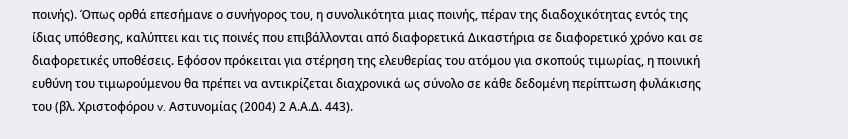ποινής). Όπως ορθά επεσήμανε ο συνήγορος του, η συνολικότητα μιας ποινής, πέραν της διαδοχικότητας εντός της ίδιας υπόθεσης, καλύπτει και τις ποινές που επιβάλλονται από διαφορετικά Δικαστήρια σε διαφορετικό χρόνο και σε διαφορετικές υποθέσεις. Εφόσον πρόκειται για στέρηση της ελευθερίας του ατόμου για σκοπούς τιμωρίας, η ποινική ευθύνη του τιμωρούμενου θα πρέπει να αντικρίζεται διαχρονικά ως σύνολο σε κάθε δεδομένη περίπτωση φυλάκισης του (βλ. Χριστοφόρου v. Αστυνομίας (2004) 2 Α.Α.Δ. 443).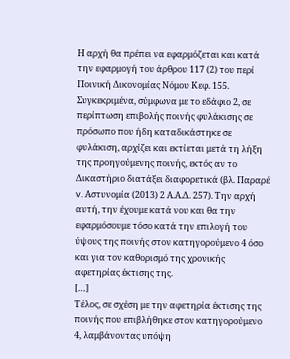Η αρχή θα πρέπει να εφαρμόζεται και κατά την εφαρμογή του άρθρου 117 (2) του περί Ποινική Δικονομίας Νόμου Κεφ. 155. Συγκεκριμένα, σύμφωνα με το εδάφιο 2, σε περίπτωση επιβολής ποινής φυλάκισης σε πρόσωπο που ήδη καταδικάστηκε σε φυλάκιση, αρχίζει και εκτίεται μετά τη λήξη της προηγούμενης ποινής, εκτός αν το Δικαστήριο διατάξει διαφορετικά (βλ. Παραρέ v. Αστυνομία (2013) 2 Α.Α.Δ. 257). Την αρχή αυτή, την έχουμε κατά νου και θα την εφαρμόσουμε τόσο κατά την επιλογή του ύψους της ποινής στον κατηγορούμενο 4 όσο και για τον καθορισμό της χρονικής αφετηρίας έκτισης της.
[…]
Τέλος, σε σχέση με την αφετηρία έκτισης της ποινής που επιβλήθηκε στον κατηγορούμενο 4, λαμβάνοντας υπόψη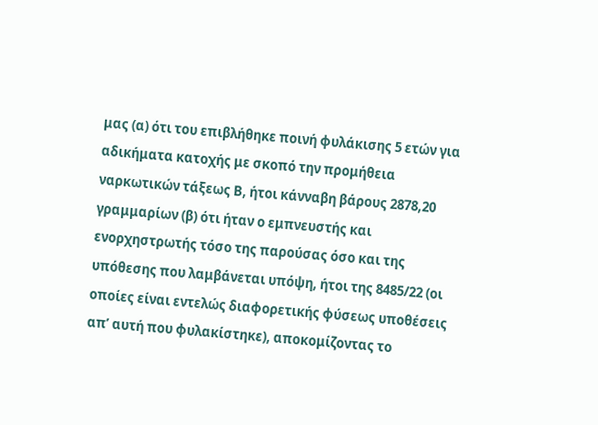μας (α) ότι του επιβλήθηκε ποινή φυλάκισης 5 ετών για αδικήματα κατοχής με σκοπό την προμήθεια ναρκωτικών τάξεως Β, ήτοι κάνναβη βάρους 2878,20 γραμμαρίων (β) ότι ήταν ο εμπνευστής και ενορχηστρωτής τόσο της παρούσας όσο και της υπόθεσης που λαμβάνεται υπόψη, ήτοι της 8485/22 (οι οποίες είναι εντελώς διαφορετικής φύσεως υποθέσεις απ’ αυτή που φυλακίστηκε), αποκομίζοντας το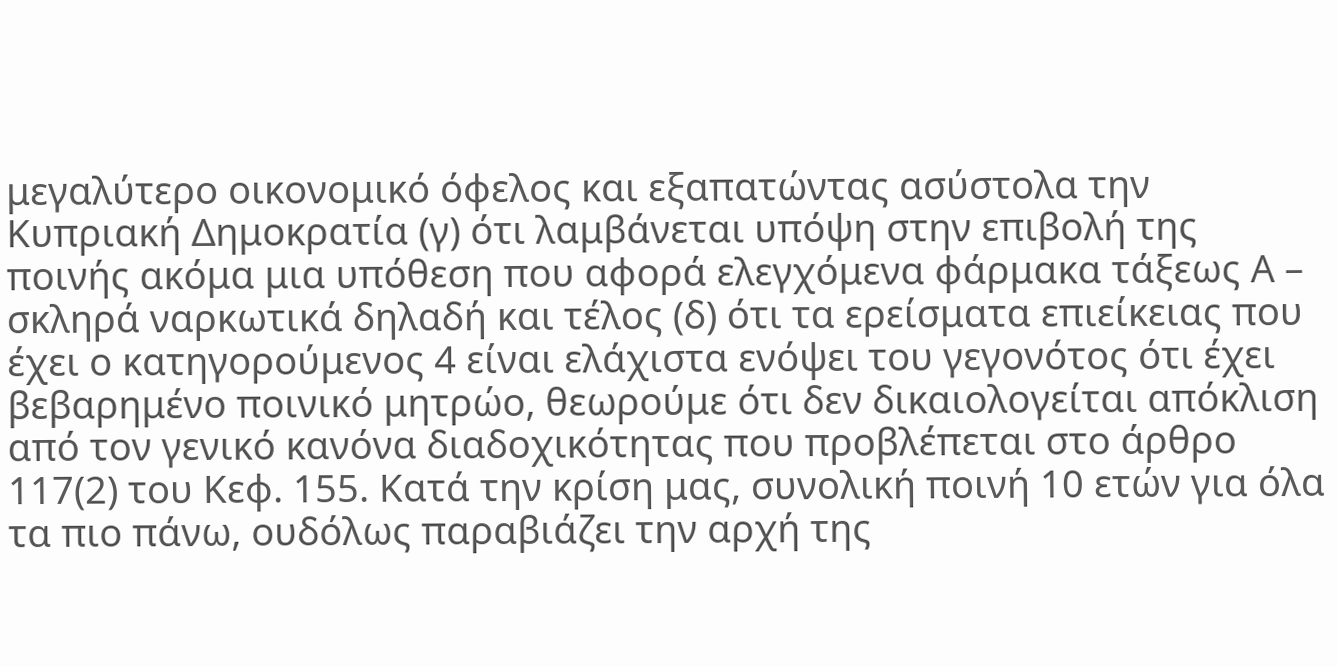μεγαλύτερο οικονομικό όφελος και εξαπατώντας ασύστολα την Κυπριακή Δημοκρατία (γ) ότι λαμβάνεται υπόψη στην επιβολή της ποινής ακόμα μια υπόθεση που αφορά ελεγχόμενα φάρμακα τάξεως Α – σκληρά ναρκωτικά δηλαδή και τέλος (δ) ότι τα ερείσματα επιείκειας που έχει ο κατηγορούμενος 4 είναι ελάχιστα ενόψει του γεγονότος ότι έχει βεβαρημένο ποινικό μητρώο, θεωρούμε ότι δεν δικαιολογείται απόκλιση από τον γενικό κανόνα διαδοχικότητας που προβλέπεται στο άρθρο 117(2) του Κεφ. 155. Κατά την κρίση μας, συνολική ποινή 10 ετών για όλα τα πιο πάνω, ουδόλως παραβιάζει την αρχή της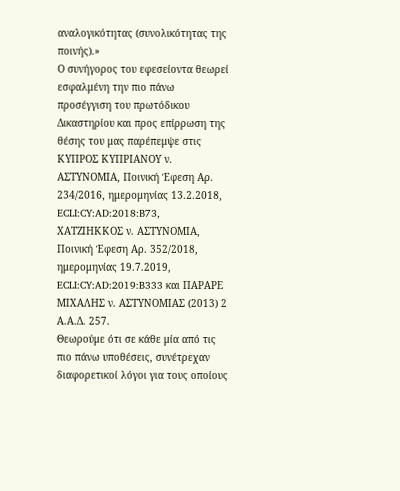αναλογικότητας (συνολικότητας της ποινής).»
Ο συνήγορος του εφεσείοντα θεωρεί εσφαλμένη την πιο πάνω προσέγγιση του πρωτόδικου Δικαστηρίου και προς επίρρωση της θέσης του μας παρέπεμψε στις ΚΥΠΡΟΣ ΚΥΠΡΙΑΝΟΥ ν. ΑΣΤΥΝΟΜΙΑ, Ποινική Έφεση Αρ. 234/2016, ημερομηνίας 13.2.2018, ECLI:CY:AD:2018:B73, ΧΑΤΖΙΗΚΚΟΣ ν. ΑΣΤΥΝΟΜΙΑ, Ποινική Έφεση Αρ. 352/2018, ημερομηνίας 19.7.2019, ECLI:CY:AD:2019:B333 και ΠΑΡΑΡΕ ΜΙΧΑΛΗΣ ν. ΑΣΤΥΝΟΜΙΑΣ (2013) 2 Α.Α.Δ. 257.
Θεωρούμε ότι σε κάθε μία από τις πιο πάνω υποθέσεις, συνέτρεχαν διαφορετικοί λόγοι για τους οποίους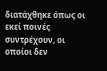διατάχθηκε όπως οι εκεί ποινές συντρέχουν, οι οποίοι δεν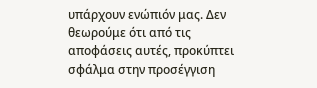υπάρχουν ενώπιόν μας. Δεν θεωρούμε ότι από τις αποφάσεις αυτές, προκύπτει σφάλμα στην προσέγγιση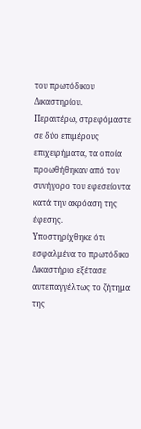του πρωτόδικου Δικαστηρίου.
Περαιτέρω, στρεφόμαστε σε δύο επιμέρους επιχειρήματα, τα οποία προωθήθηκαν από τον συνήγορο του εφεσείοντα κατά την ακρόαση της έφεσης.
Υποστηρίχθηκε ότι εσφαλμένα το πρωτόδικο Δικαστήριο εξέτασε αυτεπαγγέλτως το ζήτημα της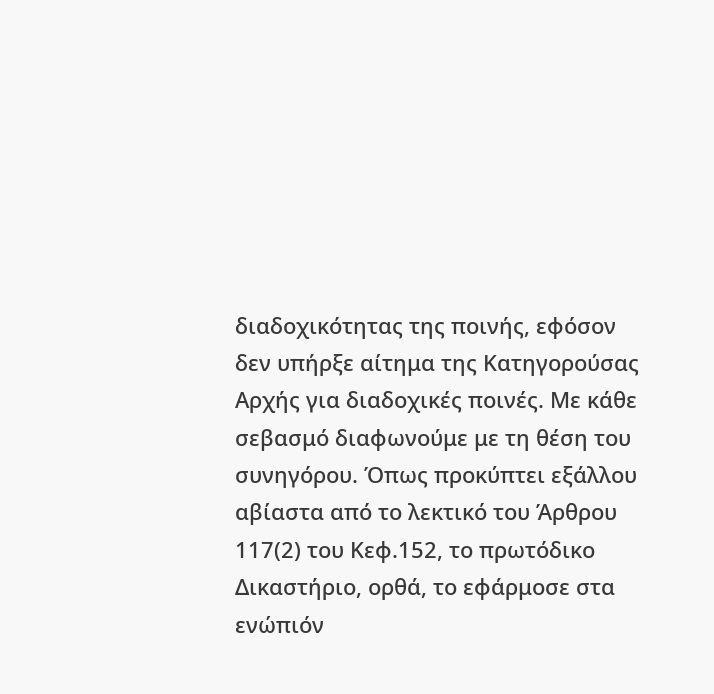διαδοχικότητας της ποινής, εφόσον δεν υπήρξε αίτημα της Κατηγορούσας Αρχής για διαδοχικές ποινές. Με κάθε σεβασμό διαφωνούμε με τη θέση του συνηγόρου. Όπως προκύπτει εξάλλου αβίαστα από το λεκτικό του Άρθρου 117(2) του Κεφ.152, το πρωτόδικο Δικαστήριο, ορθά, το εφάρμοσε στα ενώπιόν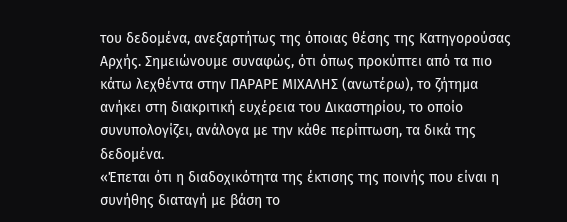του δεδομένα, ανεξαρτήτως της όποιας θέσης της Κατηγορούσας Αρχής. Σημειώνουμε συναφώς, ότι όπως προκύπτει από τα πιο κάτω λεχθέντα στην ΠΑΡΑΡΕ ΜΙΧΑΛΗΣ (ανωτέρω), το ζήτημα ανήκει στη διακριτική ευχέρεια του Δικαστηρίου, το οποίο συνυπολογίζει, ανάλογα με την κάθε περίπτωση, τα δικά της δεδομένα.
«Έπεται ότι η διαδοχικότητα της έκτισης της ποινής που είναι η συνήθης διαταγή με βάση το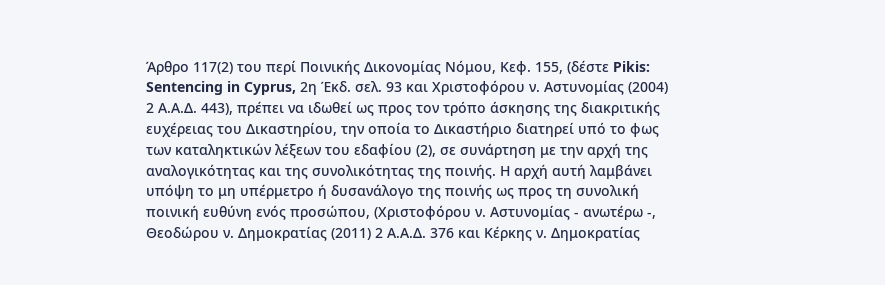Άρθρο 117(2) του περί Ποινικής Δικονομίας Νόμου, Κεφ. 155, (δέστε Pikis: Sentencing in Cyprus, 2η Έκδ. σελ. 93 και Χριστοφόρου ν. Αστυνομίας (2004) 2 Α.Α.Δ. 443), πρέπει να ιδωθεί ως προς τον τρόπο άσκησης της διακριτικής ευχέρειας του Δικαστηρίου, την οποία το Δικαστήριο διατηρεί υπό το φως των καταληκτικών λέξεων του εδαφίου (2), σε συνάρτηση με την αρχή της αναλογικότητας και της συνολικότητας της ποινής. Η αρχή αυτή λαμβάνει υπόψη το μη υπέρμετρο ή δυσανάλογο της ποινής ως προς τη συνολική ποινική ευθύνη ενός προσώπου, (Χριστοφόρου ν. Αστυνομίας - ανωτέρω -, Θεοδώρου ν. Δημοκρατίας (2011) 2 Α.Α.Δ. 376 και Κέρκης ν. Δημοκρατίας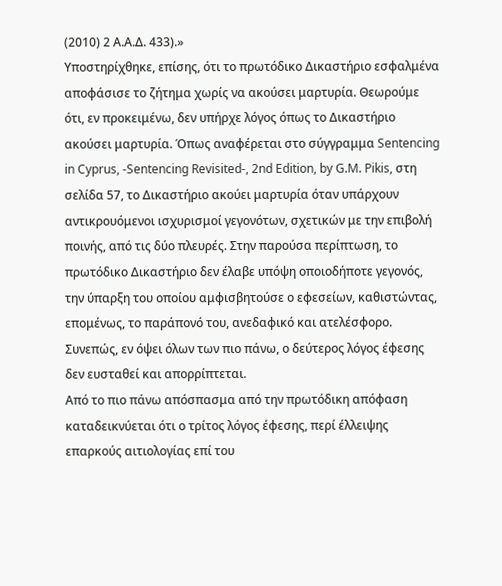(2010) 2 Α.Α.Δ. 433).»
Υποστηρίχθηκε, επίσης, ότι το πρωτόδικο Δικαστήριο εσφαλμένα αποφάσισε το ζήτημα χωρίς να ακούσει μαρτυρία. Θεωρούμε ότι, εν προκειμένω, δεν υπήρχε λόγος όπως το Δικαστήριο ακούσει μαρτυρία. Όπως αναφέρεται στο σύγγραμμα Sentencing in Cyprus, -Sentencing Revisited-, 2nd Edition, by G.M. Pikis, στη σελίδα 57, το Δικαστήριο ακούει μαρτυρία όταν υπάρχουν αντικρουόμενοι ισχυρισμοί γεγονότων, σχετικών με την επιβολή ποινής, από τις δύο πλευρές. Στην παρούσα περίπτωση, το πρωτόδικο Δικαστήριο δεν έλαβε υπόψη οποιοδήποτε γεγονός, την ύπαρξη του οποίου αμφισβητούσε ο εφεσείων, καθιστώντας, επομένως, το παράπονό του, ανεδαφικό και ατελέσφορο.
Συνεπώς, εν όψει όλων των πιο πάνω, ο δεύτερος λόγος έφεσης δεν ευσταθεί και απορρίπτεται.
Από το πιο πάνω απόσπασμα από την πρωτόδικη απόφαση καταδεικνύεται ότι ο τρίτος λόγος έφεσης, περί έλλειψης επαρκούς αιτιολογίας επί του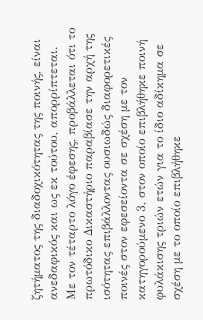ζητήματος της διαδοχικότητας της ποινής, είναι ανεδαφικός και ως εκ τούτου, απορρίπτεται.
Με τον τέταρτο λόγο έφεσης, προβάλλεται ότι το πρωτόδικο Δικαστήριο παραβίασε την αρχή της ισότητας επιβάλλοντας ουσιωδώς διαφορετικές ποινές στον εφεσείοντα σε σχέση με τον κατηγορούμενο 3, στον οποίο επιβλήθηκε ποινή φυλάκισης τριών ετών για το ίδιο αδίκημα σε σχέση με το οποίο επιβλήθηκε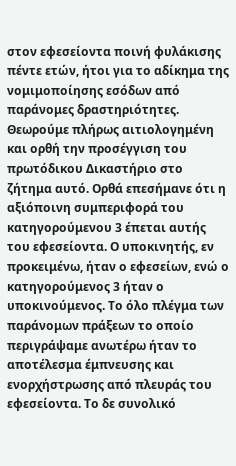στον εφεσείοντα ποινή φυλάκισης πέντε ετών, ήτοι για το αδίκημα της νομιμοποίησης εσόδων από παράνομες δραστηριότητες.
Θεωρούμε πλήρως αιτιολογημένη και ορθή την προσέγγιση του πρωτόδικου Δικαστήριο στο ζήτημα αυτό. Ορθά επεσήμανε ότι η αξιόποινη συμπεριφορά του κατηγορούμενου 3 έπεται αυτής του εφεσείοντα. Ο υποκινητής, εν προκειμένω, ήταν ο εφεσείων, ενώ ο κατηγορούμενος 3 ήταν ο υποκινούμενος. Το όλο πλέγμα των παράνομων πράξεων το οποίο περιγράψαμε ανωτέρω ήταν το αποτέλεσμα έμπνευσης και ενορχήστρωσης από πλευράς του εφεσείοντα. Το δε συνολικό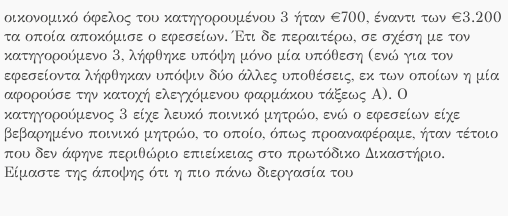οικονομικό όφελος του κατηγορουμένου 3 ήταν €700, έναντι των €3.200 τα οποία αποκόμισε ο εφεσείων. Έτι δε περαιτέρω, σε σχέση με τον κατηγορούμενο 3, λήφθηκε υπόψη μόνο μία υπόθεση (ενώ για τον εφεσείοντα λήφθηκαν υπόψιν δύο άλλες υποθέσεις, εκ των οποίων η μία αφορούσε την κατοχή ελεγχόμενου φαρμάκου τάξεως Α). Ο κατηγορούμενος 3 είχε λευκό ποινικό μητρώο, ενώ ο εφεσείων είχε βεβαρημένο ποινικό μητρώο, το οποίο, όπως προαναφέραμε, ήταν τέτοιο που δεν άφηνε περιθώριο επιείκειας στο πρωτόδικο Δικαστήριο.
Είμαστε της άποψης ότι η πιο πάνω διεργασία του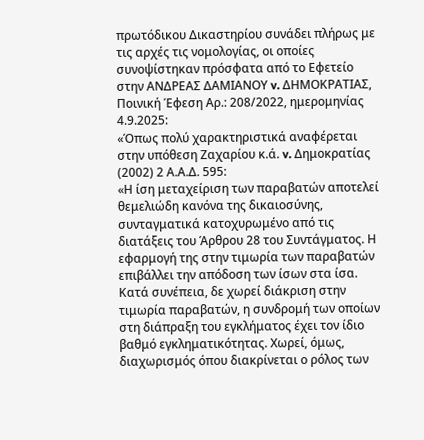πρωτόδικου Δικαστηρίου συνάδει πλήρως με τις αρχές τις νομολογίας, οι οποίες συνοψίστηκαν πρόσφατα από το Εφετείο στην ΑΝΔΡΕΑΣ ΔΑΜΙΑΝΟΥ v. ΔΗΜΟΚΡΑΤΙΑΣ, Ποινική Έφεση Αρ.: 208/2022, ημερομηνίας 4.9.2025:
«Όπως πολύ χαρακτηριστικά αναφέρεται στην υπόθεση Ζαχαρίου κ.ά. v. Δημοκρατίας (2002) 2 Α.Α.Δ. 595:
«Η ίση μεταχείριση των παραβατών αποτελεί θεμελιώδη κανόνα της δικαιοσύνης, συνταγματικά κατοχυρωμένο από τις διατάξεις του Άρθρου 28 του Συντάγματος. Η εφαρμογή της στην τιμωρία των παραβατών επιβάλλει την απόδοση των ίσων στα ίσα. Κατά συνέπεια, δε χωρεί διάκριση στην τιμωρία παραβατών, η συνδρομή των οποίων στη διάπραξη του εγκλήματος έχει τον ίδιο βαθμό εγκληματικότητας. Χωρεί, όμως, διαχωρισμός όπου διακρίνεται ο ρόλος των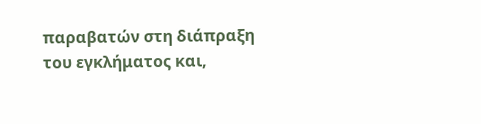παραβατών στη διάπραξη του εγκλήματος και,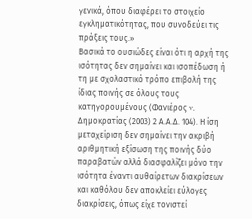γενικά, όπου διαφέρει το στοιχείο εγκληματικότητας, που συνοδεύει τις πράξεις τους.»
Βασικά το ουσιώδες είναι ότι η αρχή της ισότητας δεν σημαίνει και ισοπέδωση ή τη με σχολαστικό τρόπο επιβολή της ίδιας ποινής σε όλους τους κατηγορουμένους (Φανιέρος v. Δημοκρατίας (2003) 2 Α.Α.Δ. 104). Η ίση μεταχείριση δεν σημαίνει την ακριβή αριθμητική εξίσωση της ποινής δύο παραβατών αλλά διασφαλίζει μόνο την ισότητα έναντι αυθαίρετων διακρίσεων και καθόλου δεν αποκλείει εύλογες διακρίσεις, όπως είχε τονιστεί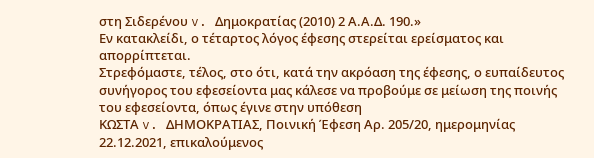στη Σιδερένου v. Δημοκρατίας (2010) 2 Α.Α.Δ. 190.»
Εν κατακλείδι, ο τέταρτος λόγος έφεσης στερείται ερείσματος και απορρίπτεται.
Στρεφόμαστε, τέλος, στο ότι, κατά την ακρόαση της έφεσης, ο ευπαίδευτος συνήγορος του εφεσείοντα μας κάλεσε να προβούμε σε μείωση της ποινής του εφεσείοντα, όπως έγινε στην υπόθεση
ΚΩΣΤΑ v. ΔΗΜΟΚΡΑΤΙΑΣ, Ποινική Έφεση Αρ. 205/20, ημερομηνίας 22.12.2021, επικαλούμενος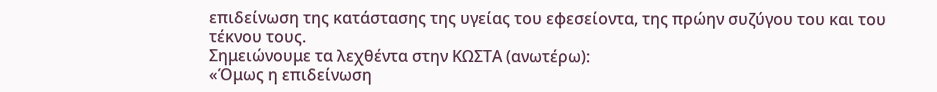επιδείνωση της κατάστασης της υγείας του εφεσείοντα, της πρώην συζύγου του και του τέκνου τους.
Σημειώνουμε τα λεχθέντα στην ΚΩΣΤΑ (ανωτέρω):
«Όμως η επιδείνωση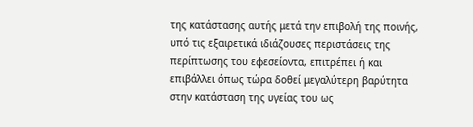της κατάστασης αυτής μετά την επιβολή της ποινής, υπό τις εξαιρετικά ιδιάζουσες περιστάσεις της περίπτωσης του εφεσείοντα, επιτρέπει ή και επιβάλλει όπως τώρα δοθεί μεγαλύτερη βαρύτητα στην κατάσταση της υγείας του ως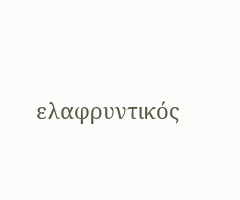ελαφρυντικός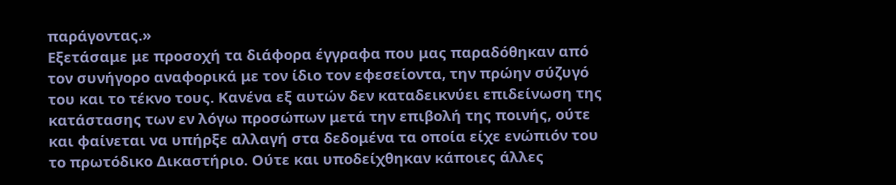παράγοντας.»
Εξετάσαμε με προσοχή τα διάφορα έγγραφα που μας παραδόθηκαν από τον συνήγορο αναφορικά με τον ίδιο τον εφεσείοντα, την πρώην σύζυγό του και το τέκνο τους. Κανένα εξ αυτών δεν καταδεικνύει επιδείνωση της κατάστασης των εν λόγω προσώπων μετά την επιβολή της ποινής, ούτε και φαίνεται να υπήρξε αλλαγή στα δεδομένα τα οποία είχε ενώπιόν του το πρωτόδικο Δικαστήριο. Ούτε και υποδείχθηκαν κάποιες άλλες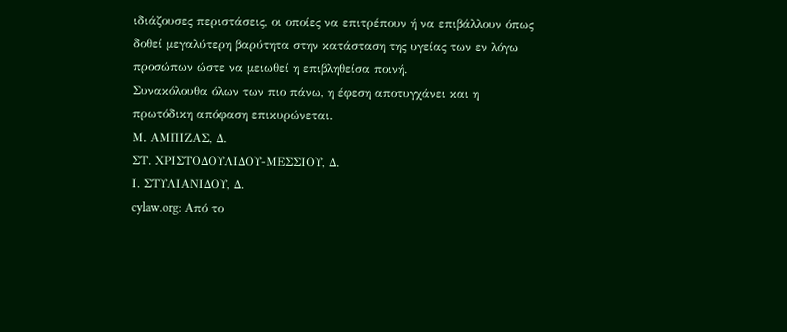ιδιάζουσες περιστάσεις, οι οποίες να επιτρέπουν ή να επιβάλλουν όπως δοθεί μεγαλύτερη βαρύτητα στην κατάσταση της υγείας των εν λόγω προσώπων ώστε να μειωθεί η επιβληθείσα ποινή.
Συνακόλουθα όλων των πιο πάνω, η έφεση αποτυγχάνει και η πρωτόδικη απόφαση επικυρώνεται.
Μ. ΑΜΠΙΖΑΣ, Δ.
ΣΤ. ΧΡΙΣΤΟΔΟΥΛΙΔΟΥ-ΜΕΣΣΙΟΥ, Δ.
Ι. ΣΤΥΛΙΑΝΙΔΟΥ, Δ.
cylaw.org: Από το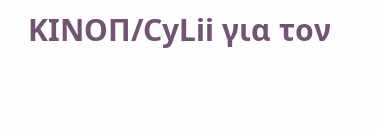ΚΙΝOΠ/CyLii για τον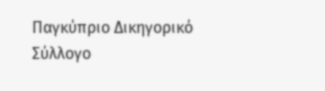Παγκύπριο Δικηγορικό Σύλλογο